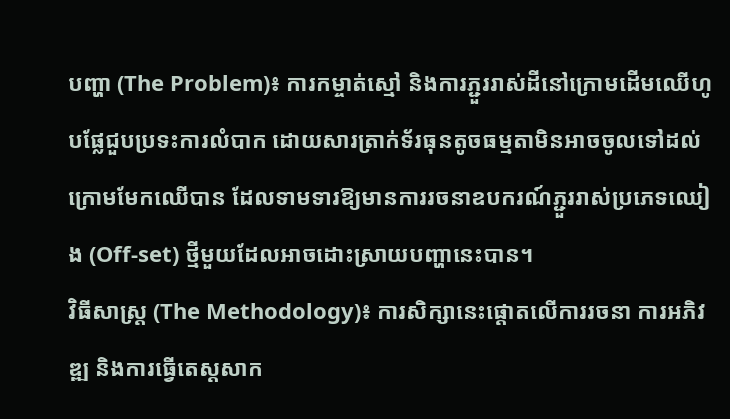បញ្ហា (The Problem)៖ ការកម្ចាត់ស្មៅ និងការភ្ជួររាស់ដីនៅក្រោមដើមឈើហូបផ្លែជួបប្រទះការលំបាក ដោយសារត្រាក់ទ័រធុនតូចធម្មតាមិនអាចចូលទៅដល់ក្រោមមែកឈើបាន ដែលទាមទារឱ្យមានការរចនាឧបករណ៍ភ្ជួររាស់ប្រភេទឈៀង (Off-set) ថ្មីមួយដែលអាចដោះស្រាយបញ្ហានេះបាន។
វិធីសាស្ត្រ (The Methodology)៖ ការសិក្សានេះផ្តោតលើការរចនា ការអភិវឌ្ឍ និងការធ្វើតេស្តសាក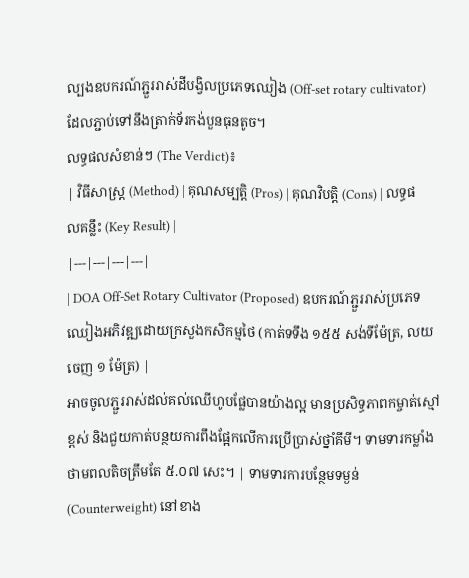ល្បងឧបករណ៍ភ្ជួររាស់ដីបង្វិលប្រភេទឈៀង (Off-set rotary cultivator) ដែលភ្ជាប់ទៅនឹងត្រាក់ទ័រកង់បួនធុនតូច។
លទ្ធផលសំខាន់ៗ (The Verdict)៖
| វិធីសាស្ត្រ (Method) | គុណសម្បត្តិ (Pros) | គុណវិបត្តិ (Cons) | លទ្ធផលគន្លឹះ (Key Result) |
|---|---|---|---|
| DOA Off-Set Rotary Cultivator (Proposed) ឧបករណ៍ភ្ជួររាស់ប្រភេទឈៀងអភិវឌ្ឍដោយក្រសួងកសិកម្មថៃ (កាត់ទទឹង ១៥៥ សង់ទីម៉ែត្រ, លយចេញ ១ ម៉ែត្រ) |
អាចចូលភ្ជួររាស់ដល់គល់ឈើហូបផ្លែបានយ៉ាងល្អ មានប្រសិទ្ធភាពកម្ចាត់ស្មៅខ្ពស់ និងជួយកាត់បន្ថយការពឹងផ្អែកលើការប្រើប្រាស់ថ្នាំគីមី។ ទាមទារកម្លាំងថាមពលតិចត្រឹមតែ ៥.០៧ សេះ។ | ទាមទារការបន្ថែមទម្ងន់ (Counterweight) នៅខាង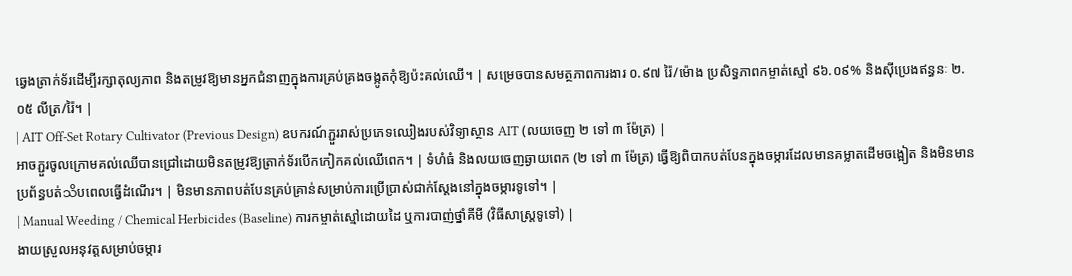ឆ្វេងត្រាក់ទ័រដើម្បីរក្សាតុល្យភាព និងតម្រូវឱ្យមានអ្នកជំនាញក្នុងការគ្រប់គ្រងចង្កូតកុំឱ្យប៉ះគល់ឈើ។ | សម្រេចបានសមត្ថភាពការងារ ០.៩៧ រ៉ៃ/ម៉ោង ប្រសិទ្ធភាពកម្ចាត់ស្មៅ ៩៦.០៩% និងស៊ីប្រេងឥន្ធនៈ ២.០៥ លីត្រ/រ៉ៃ។ |
| AIT Off-Set Rotary Cultivator (Previous Design) ឧបករណ៍ភ្ជួររាស់ប្រភេទឈៀងរបស់វិទ្យាស្ថាន AIT (លយចេញ ២ ទៅ ៣ ម៉ែត្រ) |
អាចភ្ជួរចូលក្រោមគល់ឈើបានជ្រៅដោយមិនតម្រូវឱ្យត្រាក់ទ័របើកកៀកគល់ឈើពេក។ | ទំហំធំ និងលយចេញឆ្ងាយពេក (២ ទៅ ៣ ម៉ែត្រ) ធ្វើឱ្យពិបាកបត់បែនក្នុងចម្ការដែលមានគម្លាតដើមចង្អៀត និងមិនមានប្រព័ន្ធបត់သိបពេលធ្វើដំណើរ។ | មិនមានភាពបត់បែនគ្រប់គ្រាន់សម្រាប់ការប្រើប្រាស់ជាក់ស្តែងនៅក្នុងចម្ការទូទៅ។ |
| Manual Weeding / Chemical Herbicides (Baseline) ការកម្ចាត់ស្មៅដោយដៃ ឬការបាញ់ថ្នាំគីមី (វិធីសាស្ត្រទូទៅ) |
ងាយស្រួលអនុវត្តសម្រាប់ចម្ការ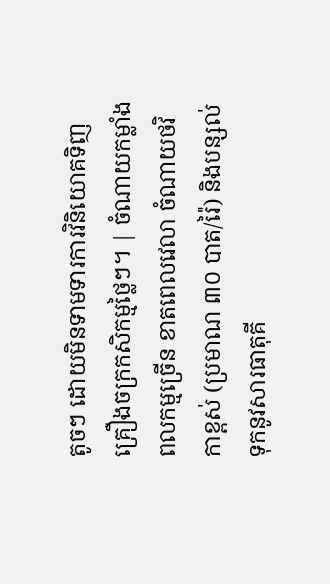តូចៗ ដោយមិនទាមទារការវិនិយោគទិញគ្រឿងចក្រកសិកម្មថ្លៃៗ។ | ចំណាយកម្លាំងពលកម្មច្រើន ខាតពេលវេលា ចំណាយថវិកាខ្ពស់ (ប្រមាណ ៣០ បាត/រ៉ៃ) និងបន្សល់ទុកនូវសារធាតុគី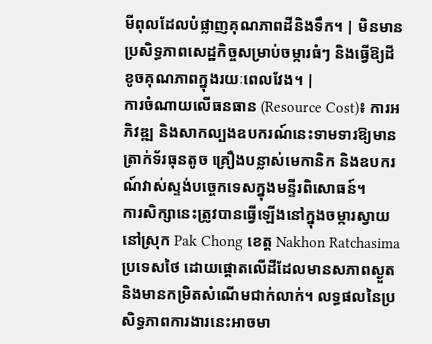មីពុលដែលបំផ្លាញគុណភាពដីនិងទឹក។ | មិនមានប្រសិទ្ធភាពសេដ្ឋកិច្ចសម្រាប់ចម្ការធំៗ និងធ្វើឱ្យដីខូចគុណភាពក្នុងរយៈពេលវែង។ |
ការចំណាយលើធនធាន (Resource Cost)៖ ការអភិវឌ្ឍ និងសាកល្បងឧបករណ៍នេះទាមទារឱ្យមានត្រាក់ទ័រធុនតូច គ្រឿងបន្លាស់មេកានិក និងឧបករណ៍វាស់ស្ទង់បច្ចេកទេសក្នុងមន្ទីរពិសោធន៍។
ការសិក្សានេះត្រូវបានធ្វើឡើងនៅក្នុងចម្ការស្វាយនៅស្រុក Pak Chong ខេត្ត Nakhon Ratchasima ប្រទេសថៃ ដោយផ្តោតលើដីដែលមានសភាពស្ងួត និងមានកម្រិតសំណើមជាក់លាក់។ លទ្ធផលនៃប្រសិទ្ធភាពការងារនេះអាចមា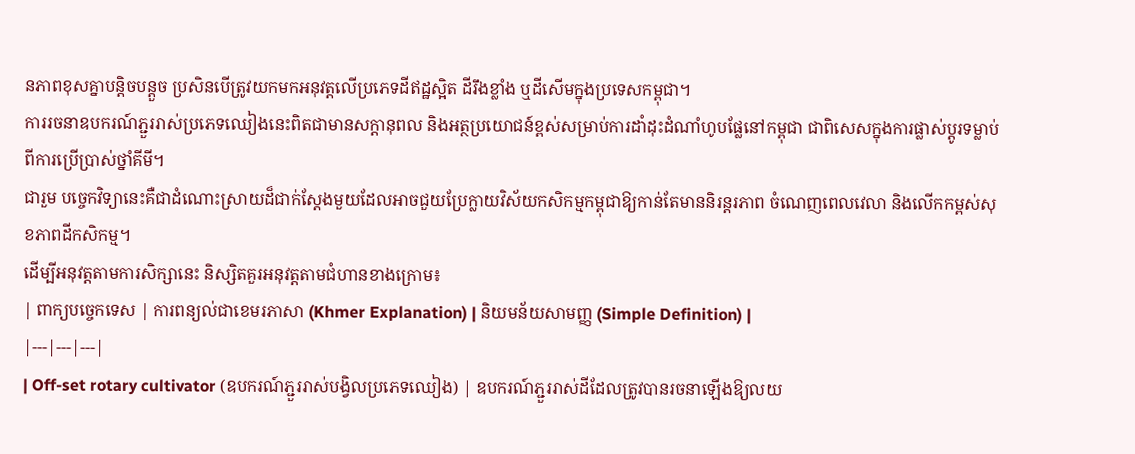នភាពខុសគ្នាបន្តិចបន្តួច ប្រសិនបើត្រូវយកមកអនុវត្តលើប្រភេទដីឥដ្ឋស្អិត ដីរឹងខ្លាំង ឬដីសើមក្នុងប្រទេសកម្ពុជា។
ការរចនាឧបករណ៍ភ្ជួររាស់ប្រភេទឈៀងនេះពិតជាមានសក្តានុពល និងអត្ថប្រយោជន៍ខ្ពស់សម្រាប់ការដាំដុះដំណាំហូបផ្លែនៅកម្ពុជា ជាពិសេសក្នុងការផ្លាស់ប្តូរទម្លាប់ពីការប្រើប្រាស់ថ្នាំគីមី។
ជារួម បច្ចេកវិទ្យានេះគឺជាដំណោះស្រាយដ៏ជាក់ស្តែងមួយដែលអាចជួយប្រែក្លាយវិស័យកសិកម្មកម្ពុជាឱ្យកាន់តែមាននិរន្តរភាព ចំណេញពេលវេលា និងលើកកម្ពស់សុខភាពដីកសិកម្ម។
ដើម្បីអនុវត្តតាមការសិក្សានេះ និស្សិតគួរអនុវត្តតាមជំហានខាងក្រោម៖
| ពាក្យបច្ចេកទេស | ការពន្យល់ជាខេមរភាសា (Khmer Explanation) | និយមន័យសាមញ្ញ (Simple Definition) |
|---|---|---|
| Off-set rotary cultivator (ឧបករណ៍ភ្ជួររាស់បង្វិលប្រភេទឈៀង) | ឧបករណ៍ភ្ជួររាស់ដីដែលត្រូវបានរចនាឡើងឱ្យលយ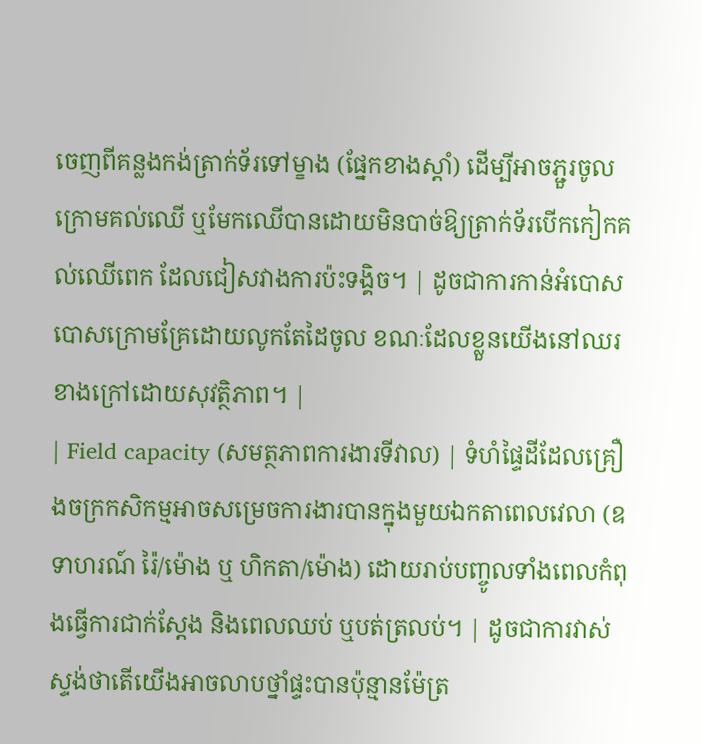ចេញពីគន្លងកង់ត្រាក់ទ័រទៅម្ខាង (ផ្នែកខាងស្តាំ) ដើម្បីអាចភ្ជួរចូលក្រោមគល់ឈើ ឬមែកឈើបានដោយមិនបាច់ឱ្យត្រាក់ទ័របើកកៀកគល់ឈើពេក ដែលជៀសវាងការប៉ះទង្គិច។ | ដូចជាការកាន់អំបោសបោសក្រោមគ្រែដោយលូកតែដៃចូល ខណៈដែលខ្លួនយើងនៅឈរខាងក្រៅដោយសុវត្ថិភាព។ |
| Field capacity (សមត្ថភាពការងារទីវាល) | ទំហំផ្ទៃដីដែលគ្រឿងចក្រកសិកម្មអាចសម្រេចការងារបានក្នុងមួយឯកតាពេលវេលា (ឧទាហរណ៍ រ៉ៃ/ម៉ោង ឬ ហិកតា/ម៉ោង) ដោយរាប់បញ្ចូលទាំងពេលកំពុងធ្វើការជាក់ស្តែង និងពេលឈប់ ឬបត់ត្រលប់។ | ដូចជាការវាស់ស្ទង់ថាតើយើងអាចលាបថ្នាំផ្ទះបានប៉ុន្មានម៉ែត្រ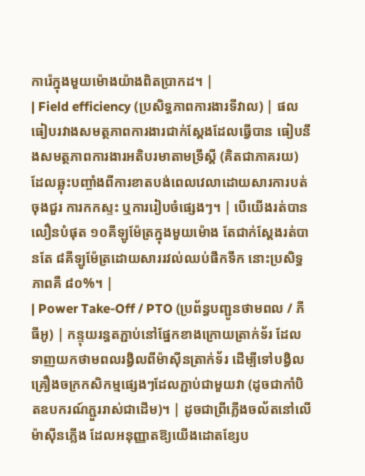ការ៉េក្នុងមួយម៉ោងយ៉ាងពិតប្រាកដ។ |
| Field efficiency (ប្រសិទ្ធភាពការងារទីវាល) | ផលធៀបរវាងសមត្ថភាពការងារជាក់ស្តែងដែលធ្វើបាន ធៀបនឹងសមត្ថភាពការងារអតិបរមាតាមទ្រឹស្តី (គិតជាភាគរយ) ដែលឆ្លុះបញ្ចាំងពីការខាតបង់ពេលវេលាដោយសារការបត់ចុងជួរ ការកកស្ទះ ឬការរៀបចំផ្សេងៗ។ | បើយើងរត់បានលឿនបំផុត ១០គីឡូម៉ែត្រក្នុងមួយម៉ោង តែជាក់ស្តែងរត់បានតែ ៨គីឡូម៉ែត្រដោយសាររវល់ឈប់ផឹកទឹក នោះប្រសិទ្ធភាពគឺ ៨០%។ |
| Power Take-Off / PTO (ប្រព័ន្ធបញ្ជូនថាមពល / ភីធីអូ) | កន្ទុយរន្ធតភ្ជាប់នៅផ្នែកខាងក្រោយត្រាក់ទ័រ ដែលទាញយកថាមពលរង្វិលពីម៉ាស៊ីនត្រាក់ទ័រ ដើម្បីទៅបង្វិលគ្រឿងចក្រកសិកម្មផ្សេងៗដែលភ្ជាប់ជាមួយវា (ដូចជាកាំបិតឧបករណ៍ភ្ជួររាស់ជាដើម)។ | ដូចជាព្រីភ្លើងចល័តនៅលើម៉ាស៊ីនភ្លើង ដែលអនុញ្ញាតឱ្យយើងដោតខ្សែប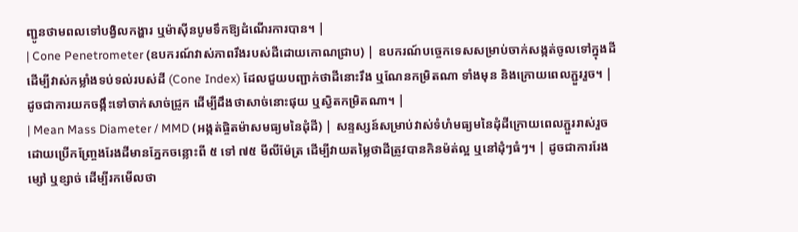ញ្ជូនថាមពលទៅបង្វិលកង្ហារ ឬម៉ាស៊ីនបូមទឹកឱ្យដំណើរការបាន។ |
| Cone Penetrometer (ឧបករណ៍វាស់ភាពរឹងរបស់ដីដោយកោណជ្រាប) | ឧបករណ៍បច្ចេកទេសសម្រាប់ចាក់សង្កត់ចូលទៅក្នុងដីដើម្បីវាស់កម្លាំងទប់ទល់របស់ដី (Cone Index) ដែលជួយបញ្ជាក់ថាដីនោះរឹង ឬណែនកម្រិតណា ទាំងមុន និងក្រោយពេលភ្ជួររួច។ | ដូចជាការយកចង្កឹះទៅចាក់សាច់ជ្រូក ដើម្បីដឹងថាសាច់នោះផុយ ឬស្វិតកម្រិតណា។ |
| Mean Mass Diameter / MMD (អង្កត់ផ្ចិតម៉ាសមធ្យមនៃដុំដី) | សន្ទស្សន៍សម្រាប់វាស់ទំហំមធ្យមនៃដុំដីក្រោយពេលភ្ជួររាស់រួច ដោយប្រើកញ្ច្រែងរែងដីមានភ្នែកចន្លោះពី ៥ ទៅ ៧៥ មីលីម៉ែត្រ ដើម្បីវាយតម្លៃថាដីត្រូវបានកិនម៉ត់ល្អ ឬនៅដុំៗធំៗ។ | ដូចជាការរែងម្សៅ ឬខ្សាច់ ដើម្បីរកមើលថា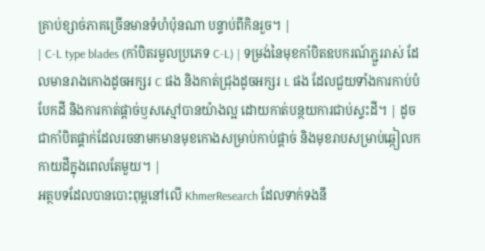គ្រាប់ខ្សាច់ភាគច្រើនមានទំហំប៉ុនណា បន្ទាប់ពីកិនរួច។ |
| C-L type blades (កាំបិតរមួលប្រភេទ C-L) | ទម្រង់នៃមុខកាំបិតឧបករណ៍ភ្ជួររាស់ ដែលមានរាងកោងដូចអក្សរ C ផង និងកាត់ជ្រុងដូចអក្សរ L ផង ដែលជួយទាំងការកាប់បំបែកដី និងការកាត់ផ្តាច់ឫសស្មៅបានយ៉ាងល្អ ដោយកាត់បន្ថយការជាប់ស្ទះដី។ | ដូចជាកាំបិតផ្គាក់ដែលរចនាមកមានមុខកោងសម្រាប់កាប់ផ្តាច់ និងមុខរាបសម្រាប់ឆ្កៀលកកាយដីក្នុងពេលតែមួយ។ |
អត្ថបទដែលបានបោះពុម្ពនៅលើ KhmerResearch ដែលទាក់ទងនឹ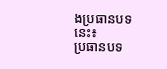ងប្រធានបទនេះ៖
ប្រធានបទ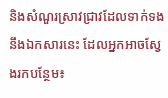និងសំណួរស្រាវជ្រាវដែលទាក់ទងនឹងឯកសារនេះ ដែលអ្នកអាចស្វែងរកបន្ថែម៖